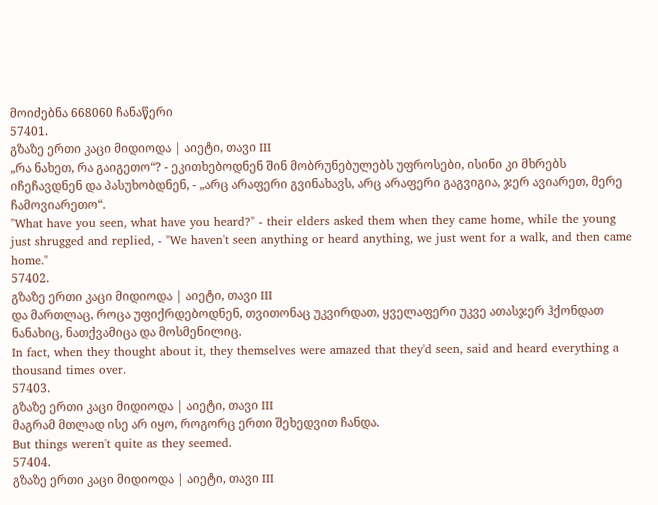მოიძებნა 668060 ჩანაწერი
57401.
გზაზე ერთი კაცი მიდიოდა | აიეტი, თავი III
„რა ნახეთ, რა გაიგეთო“? - ეკითხებოდნენ შინ მობრუნებულებს უფროსები, ისინი კი მხრებს იჩეჩავდნენ და პასუხობდნენ, - „არც არაფერი გვინახავს, არც არაფერი გაგვიგია, ჯერ ავიარეთ, მერე ჩამოვიარეთო“.
"What have you seen, what have you heard?" - their elders asked them when they came home, while the young just shrugged and replied, - "We haven't seen anything or heard anything, we just went for a walk, and then came home."
57402.
გზაზე ერთი კაცი მიდიოდა | აიეტი, თავი III
და მართლაც, როცა უფიქრდებოდნენ, თვითონაც უკვირდათ, ყველაფერი უკვე ათასჯერ ჰქონდათ ნანახიც, ნათქვამიცა და მოსმენილიც.
In fact, when they thought about it, they themselves were amazed that they'd seen, said and heard everything a thousand times over.
57403.
გზაზე ერთი კაცი მიდიოდა | აიეტი, თავი III
მაგრამ მთლად ისე არ იყო, როგორც ერთი შეხედვით ჩანდა.
But things weren't quite as they seemed.
57404.
გზაზე ერთი კაცი მიდიოდა | აიეტი, თავი III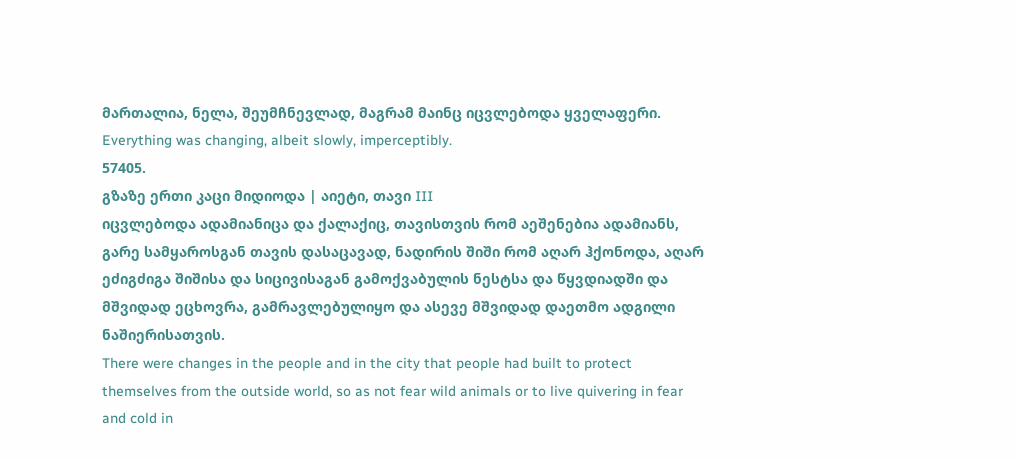მართალია, ნელა, შეუმჩნევლად, მაგრამ მაინც იცვლებოდა ყველაფერი.
Everything was changing, albeit slowly, imperceptibly.
57405.
გზაზე ერთი კაცი მიდიოდა | აიეტი, თავი III
იცვლებოდა ადამიანიცა და ქალაქიც, თავისთვის რომ აეშენებია ადამიანს, გარე სამყაროსგან თავის დასაცავად, ნადირის შიში რომ აღარ ჰქონოდა, აღარ ეძიგძიგა შიშისა და სიცივისაგან გამოქვაბულის ნესტსა და წყვდიადში და მშვიდად ეცხოვრა, გამრავლებულიყო და ასევე მშვიდად დაეთმო ადგილი ნაშიერისათვის.
There were changes in the people and in the city that people had built to protect themselves from the outside world, so as not fear wild animals or to live quivering in fear and cold in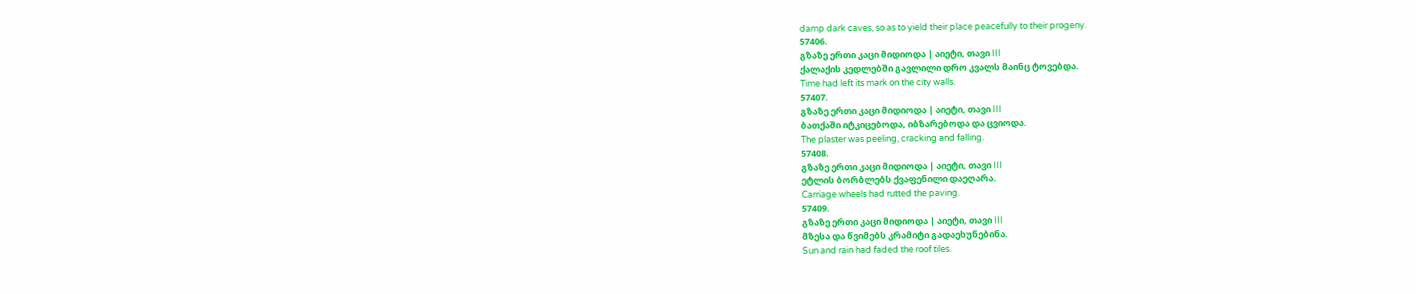damp dark caves, so as to yield their place peacefully to their progeny.
57406.
გზაზე ერთი კაცი მიდიოდა | აიეტი, თავი III
ქალაქის კედლებში გავლილი დრო კვალს მაინც ტოვებდა.
Time had left its mark on the city walls.
57407.
გზაზე ერთი კაცი მიდიოდა | აიეტი, თავი III
ბათქაში იტკიცებოდა, იბზარებოდა და ცვიოდა.
The plaster was peeling, cracking and falling.
57408.
გზაზე ერთი კაცი მიდიოდა | აიეტი, თავი III
ეტლის ბორბლებს ქვაფენილი დაეღარა.
Carriage wheels had rutted the paving.
57409.
გზაზე ერთი კაცი მიდიოდა | აიეტი, თავი III
მზესა და წვიმებს კრამიტი გადაეხუნებინა.
Sun and rain had faded the roof tiles.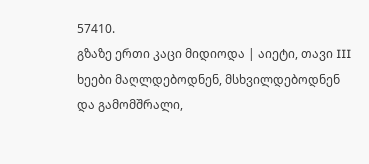57410.
გზაზე ერთი კაცი მიდიოდა | აიეტი, თავი III
ხეები მაღლდებოდნენ, მსხვილდებოდნენ და გამომშრალი,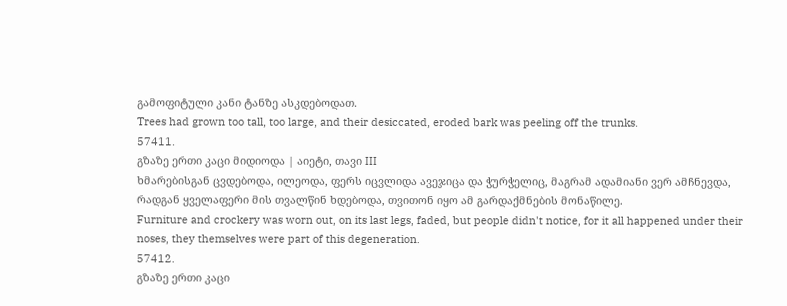გამოფიტული კანი ტანზე ასკდებოდათ.
Trees had grown too tall, too large, and their desiccated, eroded bark was peeling off the trunks.
57411.
გზაზე ერთი კაცი მიდიოდა | აიეტი, თავი III
ხმარებისგან ცვდებოდა, ილეოდა, ფერს იცვლიდა ავეჯიცა და ჭურჭელიც, მაგრამ ადამიანი ვერ ამჩნევდა, რადგან ყველაფერი მის თვალწინ ხდებოდა, თვითონ იყო ამ გარდაქმნების მონაწილე.
Furniture and crockery was worn out, on its last legs, faded, but people didn't notice, for it all happened under their noses, they themselves were part of this degeneration.
57412.
გზაზე ერთი კაცი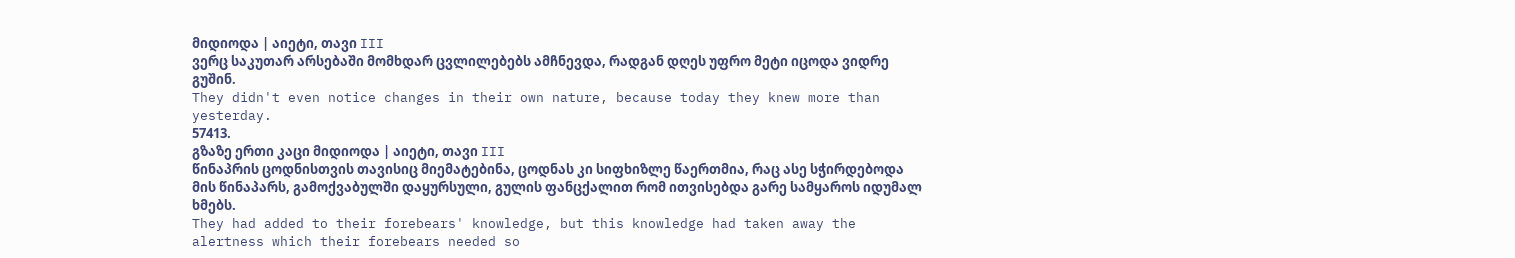მიდიოდა | აიეტი, თავი III
ვერც საკუთარ არსებაში მომხდარ ცვლილებებს ამჩნევდა, რადგან დღეს უფრო მეტი იცოდა ვიდრე გუშინ.
They didn't even notice changes in their own nature, because today they knew more than yesterday.
57413.
გზაზე ერთი კაცი მიდიოდა | აიეტი, თავი III
წინაპრის ცოდნისთვის თავისიც მიემატებინა, ცოდნას კი სიფხიზლე წაერთმია, რაც ასე სჭირდებოდა მის წინაპარს, გამოქვაბულში დაყურსული, გულის ფანცქალით რომ ითვისებდა გარე სამყაროს იდუმალ ხმებს.
They had added to their forebears' knowledge, but this knowledge had taken away the alertness which their forebears needed so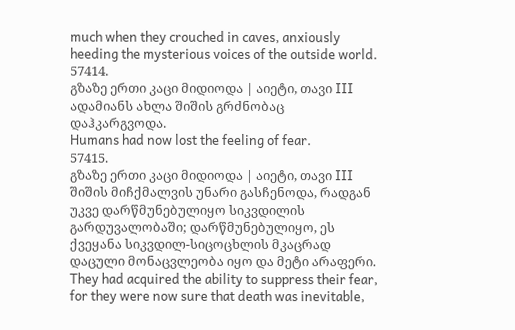much when they crouched in caves, anxiously heeding the mysterious voices of the outside world.
57414.
გზაზე ერთი კაცი მიდიოდა | აიეტი, თავი III
ადამიანს ახლა შიშის გრძნობაც დაჰკარგვოდა.
Humans had now lost the feeling of fear.
57415.
გზაზე ერთი კაცი მიდიოდა | აიეტი, თავი III
შიშის მიჩქმალვის უნარი გასჩენოდა, რადგან უკვე დარწმუნებულიყო სიკვდილის გარდუვალობაში; დარწმუნებულიყო, ეს ქვეყანა სიკვდილ-სიცოცხლის მკაცრად დაცული მონაცვლეობა იყო და მეტი არაფერი.
They had acquired the ability to suppress their fear, for they were now sure that death was inevitable,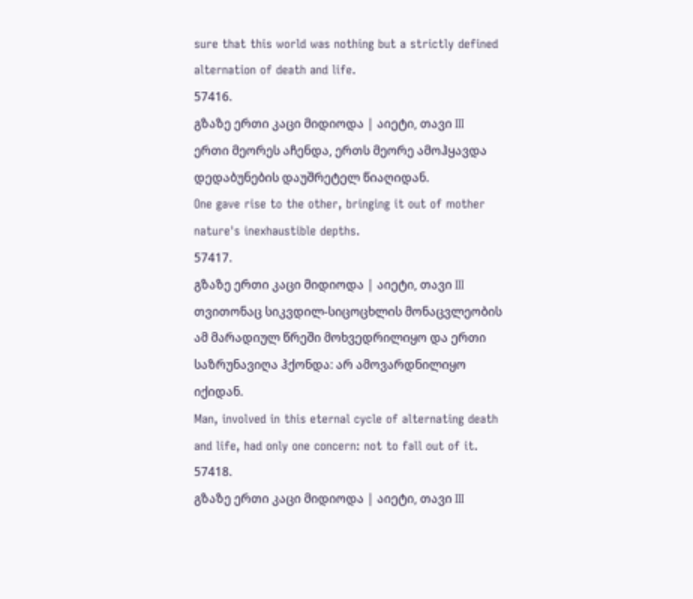sure that this world was nothing but a strictly defined alternation of death and life.
57416.
გზაზე ერთი კაცი მიდიოდა | აიეტი, თავი III
ერთი მეორეს აჩენდა, ერთს მეორე ამოჰყავდა დედაბუნების დაუშრეტელ წიაღიდან.
One gave rise to the other, bringing it out of mother nature's inexhaustible depths.
57417.
გზაზე ერთი კაცი მიდიოდა | აიეტი, თავი III
თვითონაც სიკვდილ-სიცოცხლის მონაცვლეობის ამ მარადიულ წრეში მოხვედრილიყო და ერთი საზრუნავიღა ჰქონდა: არ ამოვარდნილიყო იქიდან.
Man, involved in this eternal cycle of alternating death and life, had only one concern: not to fall out of it.
57418.
გზაზე ერთი კაცი მიდიოდა | აიეტი, თავი III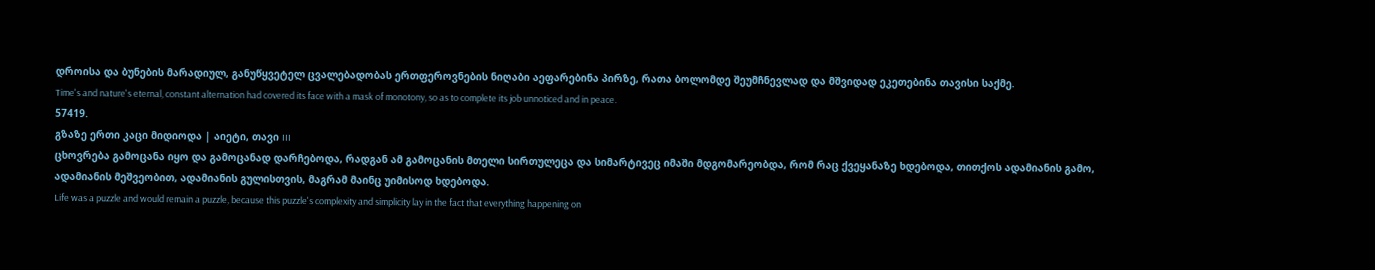დროისა და ბუნების მარადიულ, განუწყვეტელ ცვალებადობას ერთფეროვნების ნიღაბი აეფარებინა პირზე, რათა ბოლომდე შეუმჩნევლად და მშვიდად ეკეთებინა თავისი საქმე.
Time's and nature's eternal, constant alternation had covered its face with a mask of monotony, so as to complete its job unnoticed and in peace.
57419.
გზაზე ერთი კაცი მიდიოდა | აიეტი, თავი III
ცხოვრება გამოცანა იყო და გამოცანად დარჩებოდა, რადგან ამ გამოცანის მთელი სირთულეცა და სიმარტივეც იმაში მდგომარეობდა, რომ რაც ქვეყანაზე ხდებოდა, თითქოს ადამიანის გამო, ადამიანის მეშვეობით, ადამიანის გულისთვის, მაგრამ მაინც უიმისოდ ხდებოდა.
Life was a puzzle and would remain a puzzle, because this puzzle's complexity and simplicity lay in the fact that everything happening on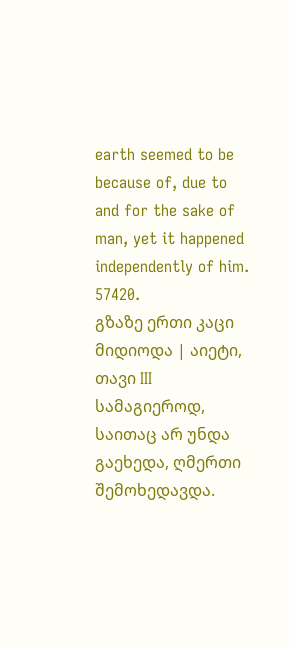earth seemed to be because of, due to and for the sake of man, yet it happened independently of him.
57420.
გზაზე ერთი კაცი მიდიოდა | აიეტი, თავი III
სამაგიეროდ, საითაც არ უნდა გაეხედა, ღმერთი შემოხედავდა.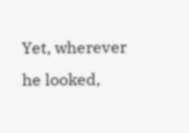Yet, wherever he looked,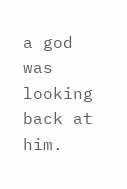a god was looking back at him.